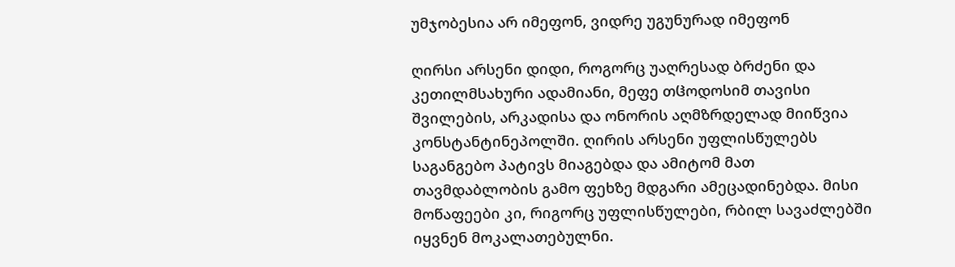უმჯობესია არ იმეფონ, ვიდრე უგუნურად იმეფონ

ღირსი არსენი დიდი, როგორც უაღრესად ბრძენი და კეთილმსახური ადამიანი, მეფე თჱოდოსიმ თავისი შვილების, არკადისა და ონორის აღმზრდელად მიიწვია კონსტანტინეპოლში. ღირის არსენი უფლისწულებს საგანგებო პატივს მიაგებდა და ამიტომ მათ თავმდაბლობის გამო ფეხზე მდგარი ამეცადინებდა. მისი მოწაფეები კი, რიგორც უფლისწულები, რბილ სავაძლებში იყვნენ მოკალათებულნი.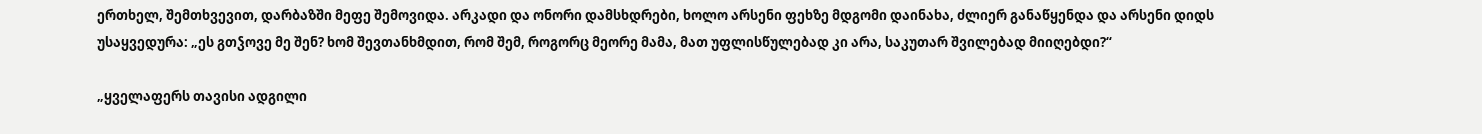ერთხელ, შემთხვევით, დარბაზში მეფე შემოვიდა. არკადი და ონორი დამსხდრები, ხოლო არსენი ფეხზე მდგომი დაინახა, ძლიერ განაწყენდა და არსენი დიდს უსაყვედურა: „ეს გთჴოვე მე შენ? ხომ შევთანხმდით, რომ შემ, როგორც მეორე მამა, მათ უფლისწულებად კი არა, საკუთარ შვილებად მიიღებდი?“

„ყველაფერს თავისი ადგილი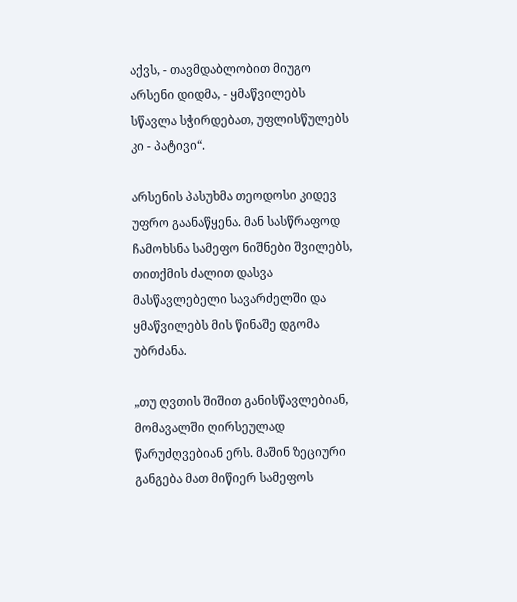აქვს, - თავმდაბლობით მიუგო არსენი დიდმა, - ყმაწვილებს სწავლა სჭირდებათ, უფლისწულებს კი - პატივი“.

არსენის პასუხმა თეოდოსი კიდევ უფრო გაანაწყენა. მან სასწრაფოდ ჩამოხსნა სამეფო ნიშნები შვილებს, თითქმის ძალით დასვა მასწავლებელი სავარძელში და ყმაწვილებს მის წინაშე დგომა უბრძანა.

„თუ ღვთის შიშით განისწავლებიან, მომავალში ღირსეულად წარუძღვებიან ერს. მაშინ ზეციური განგება მათ მიწიერ სამეფოს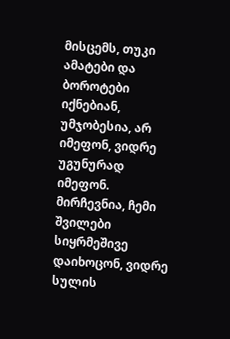მისცემს, თუკი ამატები და ბოროტები იქნებიან, უმჯობესია, არ იმეფონ, ვიდრე უგუნურად იმეფონ. მირჩევნია, ჩემი შვილები სიყრმეშივე დაიხოცონ, ვიდრე სულის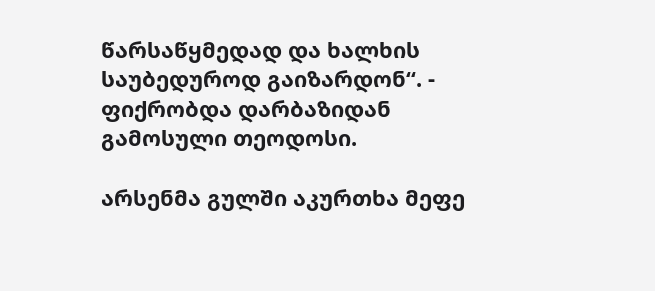წარსაწყმედად და ხალხის საუბედუროდ გაიზარდონ“. - ფიქრობდა დარბაზიდან გამოსული თეოდოსი.

არსენმა გულში აკურთხა მეფე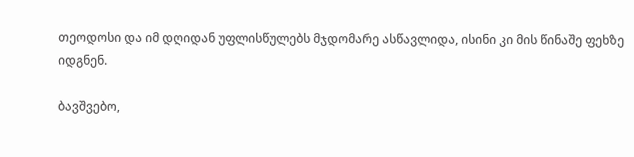თეოდოსი და იმ დღიდან უფლისწულებს მჯდომარე ასწავლიდა, ისინი კი მის წინაშე ფეხზე იდგნენ.

ბავშვებო,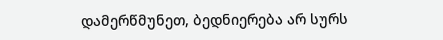დამერწმუნეთ, ბედნიერება არ სურს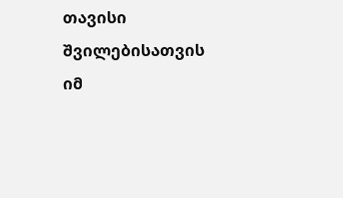თავისი შვილებისათვის იმ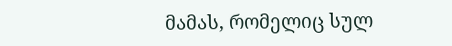მამას, რომელიც სულ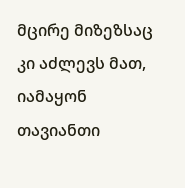მცირე მიზეზსაც კი აძლევს მათ, იამაყონ თავიანთი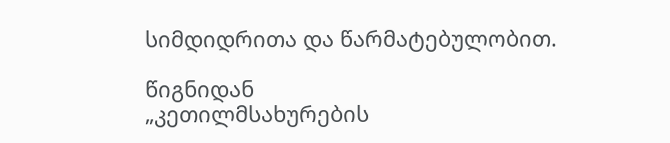სიმდიდრითა და წარმატებულობით.

წიგნიდან
„კეთილმსახურების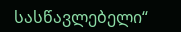სასწავლებელი“